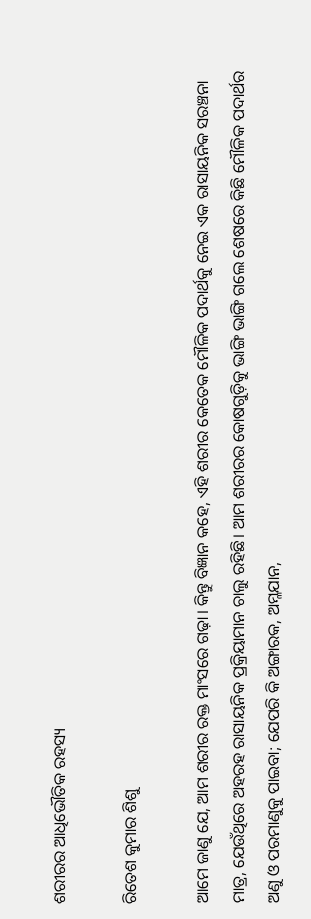ଶରୀରର ଆଧିଭୌତିକ ରହସ୍ୟ

ରିତେଶ କୁମାର ଶିଶୁ

ଆମେ ଜାଣୁ ଯେ, ଆମ ଶରୀର ରକ୍ତ ମାଂସରେ ଗଢ଼ା। କିନ୍ତୁ ବିଜ୍ଞାନ କହେ, ଏହି ଶରୀର କେତେକ ମୌଳିକ ପଦାର୍ଥକୁ ନେଇ ଏକ ରାସାୟନିକ ସରଞ୍ଚନା ମାତ୍ର, ଯେଉଁଥିରେ ଅହରହ ରାସାୟନିକ ପ୍ରକ୍ରିୟାମାନ ଚାଲୁ ରହିଛି। ଆମ ଶରୀରର କୋଷଗୁଡ଼ିକୁ ଭାଙ୍ଗି ଭାଙ୍ଗି ଗଲେ ଶେଷରେ କିଛି ମୌଳିକ ପଦାର୍ଥର ଅଣୁ ଓ ପରମାଣୁକୁ ପାଇବା; ଯେପରି କି ଅଙ୍ଗାରକ, ଅମ୍ଳଯାନ,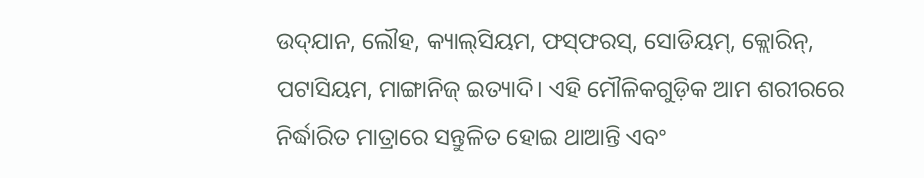ଉଦ୍‌ଯାନ, ଲୌହ, କ୍ୟାଲ୍‌ସିୟମ, ଫସ୍‌ଫରସ୍‌, ସୋଡିୟମ୍‌, କ୍ଲୋରିନ୍‌, ପଟାସିୟମ, ମାଙ୍ଗାନିଜ୍‌ ଇତ୍ୟାଦି। ଏହି ମୌଳିକଗୁଡ଼ିକ ଆମ ଶରୀରରେ ନିର୍ଦ୍ଧାରିତ ମାତ୍ରାରେ ସନ୍ତୁଳିତ ହୋଇ ଥାଆନ୍ତି ଏବଂ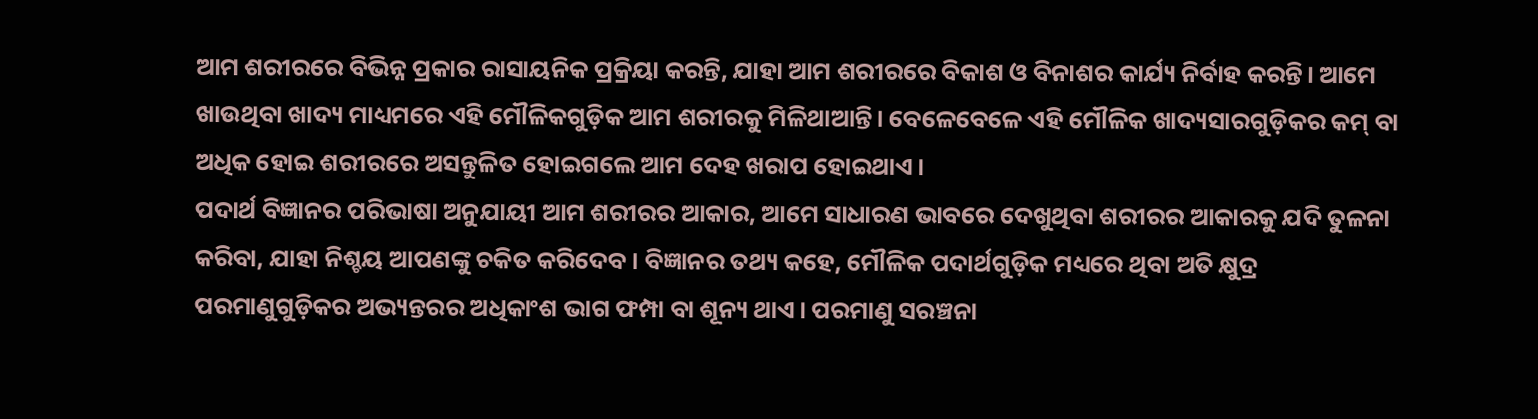ଆମ ଶରୀରରେ ବିଭିନ୍ନ ପ୍ରକାର ରାସାୟନିକ ପ୍ରକ୍ରିୟା କରନ୍ତି, ଯାହା ଆମ ଶରୀରରେ ବିକାଶ ଓ ବିନାଶର କାର୍ଯ୍ୟ ନିର୍ବାହ କରନ୍ତି। ଆମେ ଖାଉଥିବା ଖାଦ୍ୟ ମାଧ୍ୟମରେ ଏହି ମୌଳିକଗୁଡ଼ିକ ଆମ ଶରୀରକୁ ମିଳିଥାଆନ୍ତି। ବେଳେବେଳେ ଏହି ମୌଳିକ ଖାଦ୍ୟସାରଗୁଡ଼ିକର କମ୍‌ ବା ଅଧିକ ହୋଇ ଶରୀରରେ ଅସନ୍ତୁଳିତ ହୋଇଗଲେ ଆମ ଦେହ ଖରାପ ହୋଇଥାଏ।
ପଦାର୍ଥ ବିଜ୍ଞାନର ପରିଭାଷା ଅନୁଯାୟୀ ଆମ ଶରୀରର ଆକାର, ଆମେ ସାଧାରଣ ଭାବରେ ଦେଖୁଥିବା ଶରୀରର ଆକାରକୁ ଯଦି ତୁଳନା କରିବା, ଯାହା ନିଶ୍ଚୟ ଆପଣଙ୍କୁ ଚକିତ କରିଦେବ। ବିଜ୍ଞାନର ତଥ୍ୟ କହେ, ମୌଳିକ ପଦାର୍ଥଗୁଡ଼ିକ ମଧ୍ୟରେ ଥିବା ଅତି କ୍ଷୁଦ୍ର ପରମାଣୁଗୁଡ଼ିକର ଅଭ୍ୟନ୍ତରର ଅଧିକାଂଶ ଭାଗ ଫମ୍ପା ବା ଶୂନ୍ୟ ଥାଏ। ପରମାଣୁ ସରଞ୍ଚନା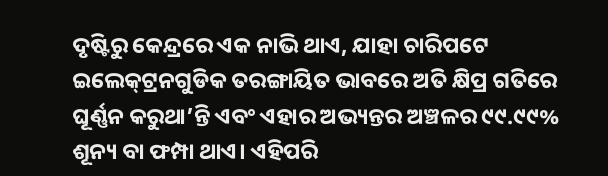ଦୃଷ୍ଟିରୁ କେନ୍ଦ୍ରରେ ଏକ ନାଭି ଥାଏ, ଯାହା ଚାରିପଟେ ଇଲେକ୍‌ଟ୍ରନଗୁଡିକ ତରଙ୍ଗାୟିତ ଭାବରେ ଅତି କ୍ଷିପ୍ର ଗତିରେ ଘୂର୍ଣ୍ଣନ କରୁଥା’ନ୍ତି ଏବଂ ଏହାର ଅଭ୍ୟନ୍ତର ଅଞ୍ଚଳର ୯୯.୯୯% ଶୂନ୍ୟ ବା ଫମ୍ପା ଥାଏ। ଏହିପରି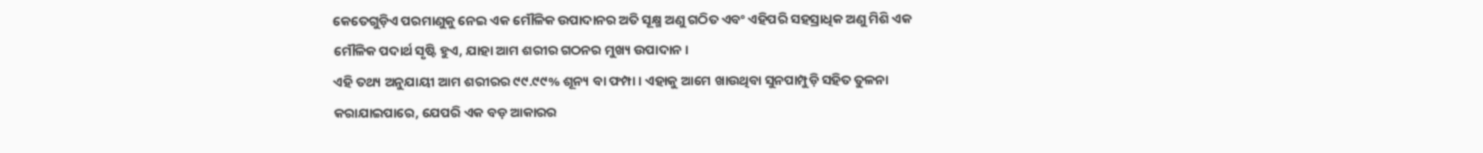କେତେଗୁଡ଼ିଏ ପରମାଣୁକୁ ନେଇ ଏକ ମୌଳିକ ଉପାଦାନର ଅତି ସୂକ୍ଷ୍ମ ଅଣୁ ଗଠିତ ଏବଂ ଏହିପରି ସହସ୍ରାଧିକ ଅଣୁ ମିଶି ଏକ ମୌଳିକ ପଦାର୍ଥ ସୃଷ୍ଟି ହୁଏ, ଯାହା ଆମ ଶରୀର ଗଠନର ମୁଖ୍ୟ ଉପାଦାନ।
ଏହି ତଥ୍ୟ ଅନୁଯାୟୀ ଆମ ଶରୀରର ୯୯.୯୯% ଶୂନ୍ୟ ବା ଫମ୍ପା। ଏହାକୁ ଆମେ ଖାଉଥିବା ସୁନପାମ୍ପୁଡ଼ି ସହିତ ତୁଳନା କରାଯାଇପାରେ, ଯେପରି ଏକ ବଡ଼ ଆକାରର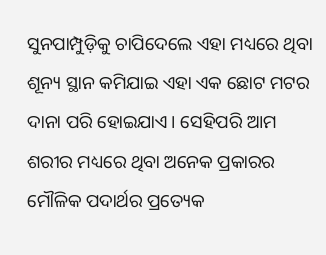ସୁନପାମ୍ପୁଡ଼ିକୁ ଚାପିଦେଲେ ଏହା ମଧ୍ୟରେ ଥିବା ଶୂନ୍ୟ ସ୍ଥାନ କମିଯାଇ ଏହା ଏକ ଛୋଟ ମଟର ଦାନା ପରି ହୋଇଯାଏ। ସେହିପରି ଆମ ଶରୀର ମଧ୍ୟରେ ଥିବା ଅନେକ ପ୍ରକାରର ମୌଳିକ ପଦାର୍ଥର ପ୍ରତ୍ୟେକ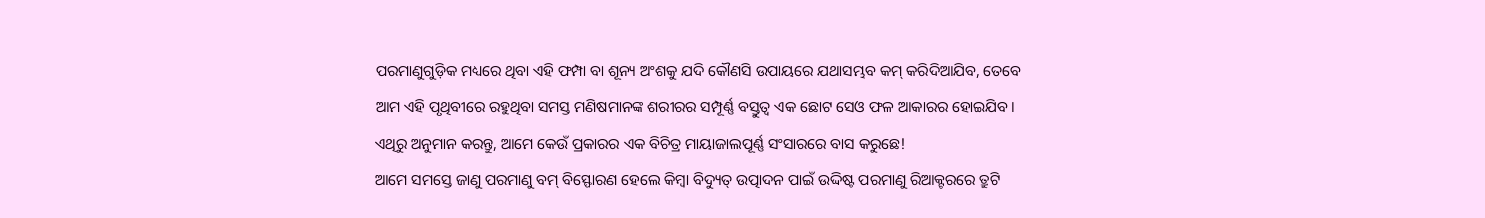ପରମାଣୁଗୁଡ଼ିକ ମଧ୍ୟରେ ଥିବା ଏହି ଫମ୍ପା ବା ଶୂନ୍ୟ ଅଂଶକୁ ଯଦି କୌଣସି ଉପାୟରେ ଯଥାସମ୍ଭବ କମ୍‌ କରିଦିଆଯିବ, ତେବେ ଆମ ଏହି ପୃଥିବୀରେ ରହୁଥିବା ସମସ୍ତ ମଣିଷମାନଙ୍କ ଶରୀରର ସମ୍ପୂର୍ଣ୍ଣ ବସ୍ତୁତ୍ୱ ଏକ ଛୋଟ ସେଓ ଫଳ ଆକାରର ହୋଇଯିବ। ଏଥିରୁ ଅନୁମାନ କରନ୍ତୁ, ଆମେ କେଉଁ ପ୍ରକାରର ଏକ ବିଚିତ୍ର ମାୟାଜାଲପୂର୍ଣ୍ଣ ସଂସାରରେ ବାସ କରୁଛେ!
ଆମେ ସମସ୍ତେ ଜାଣୁ ପରମାଣୁ ବମ୍‌ ବିସ୍ଫୋରଣ ହେଲେ କିମ୍ବା ବିଦ୍ୟୁତ୍‌ ଉତ୍ପାଦନ ପାଇଁ ଉଦ୍ଦିଷ୍ଟ ପରମାଣୁ ରିଆକ୍ଟରରେ ତ୍ରୁଟି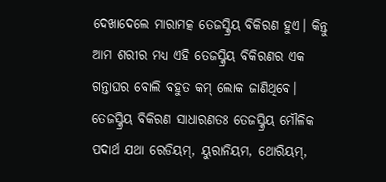ଦେଖାଦେଲେ ମାରାମତ୍କ ତେଜସ୍କ୍ରିୟ ବିକିରଣ ହୁଏ। କିନ୍ତୁ ଆମ ଶରୀର ମଧ୍ୟ ଏହି ତେଜସ୍କ୍ରିୟ ବିକିରଣର ଏକ ଗନ୍ତାଘର ବୋଲି ବହୁତ କମ୍‌ ଲୋକ ଜାଣିଥିବେ। ତେଜସ୍କ୍ରିୟ ବିକିରଣ ସାଧାରଣତଃ ତେଜସ୍କ୍ରିୟ ମୌଳିକ ପଦାର୍ଥ ଯଥା ରେଡିୟମ୍‌, ୟୁରାନିୟମ, ଥୋରିୟମ୍‌,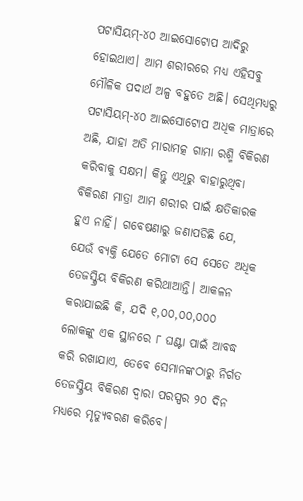ପଟାସିୟମ୍‌-୪୦ ଆଇସୋଟୋପ ଆଦିରୁ ହୋଇଥାଏ। ଆମ ଶରୀରରେ ମଧ୍ୟ ଏହିସବୁ ମୌଳିକ ପଦାର୍ଥ ଅଳ୍ପ ବହୁତେ ଅଛି। ସେଥିମଧ୍ୟରୁ ପଟାସିୟମ୍‌-୪୦ ଆଇସୋଟୋପ ଅଧିକ ମାତ୍ରାରେ ଅଛି, ଯାହା ଅତି ମାରାମତ୍କ ଗାମା ରଶ୍ମି ବିକିରଣ କରିବାକୁ ସକ୍ଷମ। କିନ୍ତୁ ଏଥିରୁ ବାହାରୁଥିବା ବିକିରଣ ମାତ୍ରା ଆମ ଶରୀର ପାଇଁ କ୍ଷତିକାରକ ହୁଏ ନାହିଁ। ଗବେଷଣାରୁ ଜଣାପଡିଛି ଯେ, ଯେଉଁ ବ୍ୟକ୍ତି ଯେତେ ମୋଟା ସେ ସେତେ ଅଧିକ ତେଜସ୍କ୍ରିୟ ବିକିରଣ କରିଥାଆନ୍ତି। ଆକଳନ କରାଯାଇଛି କି, ଯଦି ୧,୦୦,୦୦,୦୦୦ ଲୋକଙ୍କୁ ଏକ ସ୍ଥାନରେ ୮ ଘଣ୍ଟା ପାଇଁ ଆବଦ୍ଧ କରି ରଖାଯାଏ, ତେବେ ସେମାନଙ୍କଠାରୁ ନିର୍ଗତ ତେଜସ୍କ୍ରିୟ ବିକିରଣ ଦ୍ୱାରା ପରସ୍ପର ୨୦ ଦିନ ମଧ୍ୟରେ ମୃତ୍ୟୁବରଣ କରିବେ।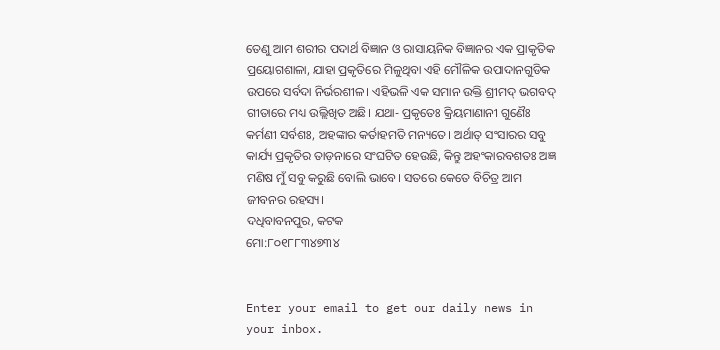ତେଣୁ ଆମ ଶରୀର ପଦାର୍ଥ ବିଜ୍ଞାନ ଓ ରାସାୟନିକ ବିଜ୍ଞାନର ଏକ ପ୍ରାକୃତିକ ପ୍ରୟୋଗଶାଳା, ଯାହା ପ୍ରକୃତିରେ ମିଳୁଥିବା ଏହି ମୌଳିକ ଉପାଦାନଗୁଡିକ ଉପରେ ସର୍ବଦା ନିର୍ଭରଶୀଳ। ଏହିଭଳି ଏକ ସମାନ ଉକ୍ତି ଶ୍ରୀମଦ୍‌ ଭଗବଦ୍‌ ଗୀତାରେ ମଧ୍ୟ ଉଲ୍ଲିଖିତ ଅଛି। ଯଥା- ପ୍ରକୃତେଃ କ୍ରିୟମାଣାନୀ ଗୁଣୈଃ କର୍ମଣୀ ସର୍ବଶଃ, ଅହଙ୍କାର କର୍ତାହମତି ମନ୍ୟତେ। ଅର୍ଥାତ୍‌ ସଂସାରର ସବୁ କାର୍ଯ୍ୟ ପ୍ରକୃତିର ତାଡ଼ନାରେ ସଂଘଟିତ ହେଉଛି, କିନ୍ତୁ ଅହଂକାରବଶତଃ ଅଜ୍ଞ ମଣିଷ ମୁଁ ସବୁ କରୁଛି ବୋଲି ଭାବେ। ସତରେ କେତେ ବିଚିତ୍ର ଆମ ଜୀବନର ରହସ୍ୟ।
ଦଧିବାବନପୁର, କଟକ
ମୋ:୮୦୧୮୮୩୪୭୩୪


Enter your email to get our daily news in your inbox.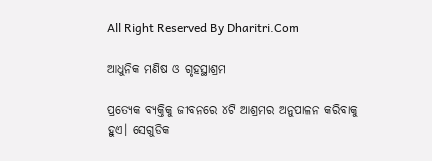All Right Reserved By Dharitri.Com

ଆଧୁନିକ ମଣିଷ ଓ ଗୃହସ୍ଥାଶ୍ରମ

ପ୍ରତ୍ୟେକ ବ୍ୟକ୍ତିକୁ ଜୀବନରେ ୪ଟି ଆଶ୍ରମର ଅନୁପାଳନ କରିବାକୁ ହୁଏ। ସେଗୁଡିକ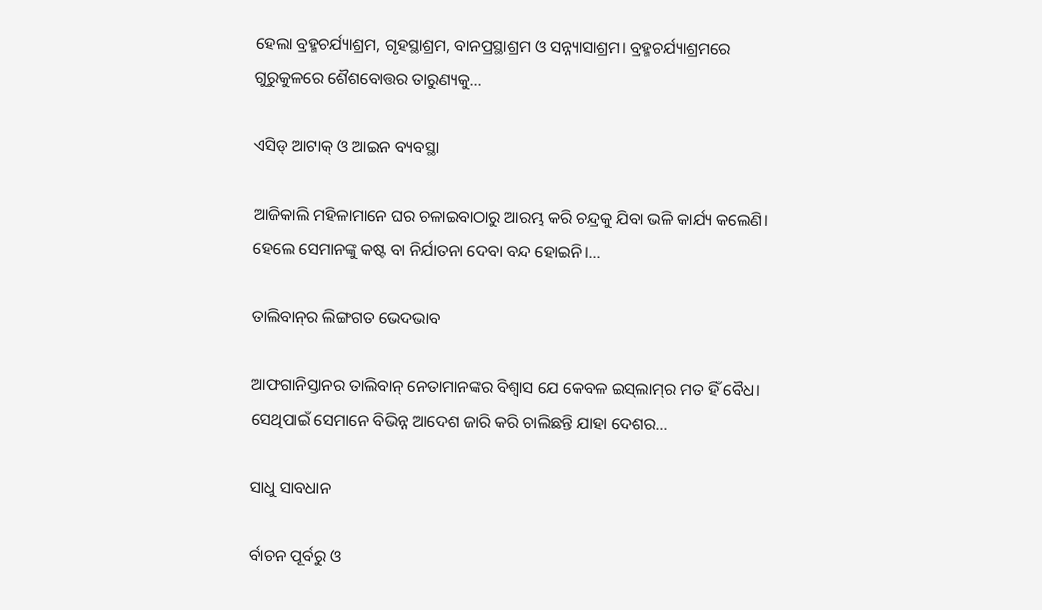ହେଲା ବ୍ରହ୍ମଚର୍ଯ୍ୟାଶ୍ରମ, ଗୃହସ୍ଥାଶ୍ରମ, ବାନପ୍ରସ୍ଥାଶ୍ରମ ଓ ସନ୍ନ୍ୟାସାଶ୍ରମ। ବ୍ରହ୍ମଚର୍ଯ୍ୟାଶ୍ରମରେ ଗୁରୁକୁଳରେ ଶୈଶବୋତ୍ତର ତାରୁଣ୍ୟକୁ...

ଏସିଡ୍‌ ଆଟାକ୍‌ ଓ ଆଇନ ବ୍ୟବସ୍ଥା

ଆଜିକାଲି ମହିଳାମାନେ ଘର ଚଳାଇବାଠାରୁ ଆରମ୍ଭ କରି ଚନ୍ଦ୍ରକୁ ଯିବା ଭଳି କାର୍ଯ୍ୟ କଲେଣି। ହେଲେ ସେମାନଙ୍କୁ କଷ୍ଟ ବା ନିର୍ଯାତନା ଦେବା ବନ୍ଦ ହୋଇନି।...

ତାଲିବାନ୍‌ର ଲିଙ୍ଗଗତ ଭେଦଭାବ

ଆଫଗାନିସ୍ତାନର ତାଲିବାନ୍‌ ନେତାମାନଙ୍କର ବିଶ୍ୱାସ ଯେ କେବଳ ଇସ୍‌ଲାମ୍‌ର ମତ ହିଁ ବୈଧ। ସେଥିପାଇଁ ସେମାନେ ବିଭିନ୍ନ ଆଦେଶ ଜାରି କରି ଚାଲିଛନ୍ତି ଯାହା ଦେଶର...

ସାଧୁ ସାବଧାନ

ର୍ବାଚନ ପୂର୍ବରୁ ଓ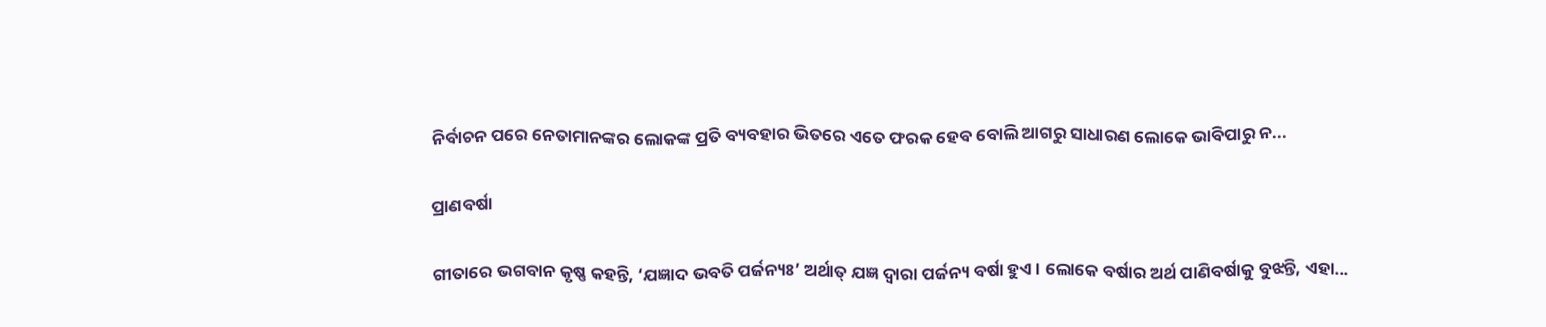ନିର୍ବାଚନ ପରେ ନେତାମାନଙ୍କର ଲୋକଙ୍କ ପ୍ରତି ବ୍ୟବହାର ଭିତରେ ଏତେ ଫରକ ହେବ ବୋଲି ଆଗରୁ ସାଧାରଣ ଲୋକେ ଭାବିପାରୁ ନ...

ପ୍ରାଣବର୍ଷା

ଗୀତାରେ ଭଗବାନ କୃଷ୍ଣ କହନ୍ତି, ‘ଯଜ୍ଞାଦ ଭବତି ପର୍ଜନ୍ୟଃ’ ଅର୍ଥାତ୍‌ ଯଜ୍ଞ ଦ୍ୱାରା ପର୍ଜନ୍ୟ ବର୍ଷା ହୁଏ। ଲୋକେ ବର୍ଷାର ଅର୍ଥ ପାଣିବର୍ଷାକୁ ବୁଝନ୍ତି, ଏହା...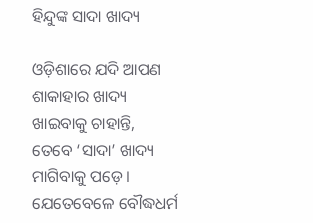ହିନ୍ଦୁଙ୍କ ସାଦା ଖାଦ୍ୟ

ଓଡ଼ିଶାରେ ଯଦି ଆପଣ ଶାକାହାର ଖାଦ୍ୟ ଖାଇବାକୁ ଚାହାନ୍ତି, ତେବେ ‘ସାଦା’ ଖାଦ୍ୟ ମାଗିବାକୁ ପଡ଼େ। ଯେତେବେଳେ ବୌଦ୍ଧଧର୍ମ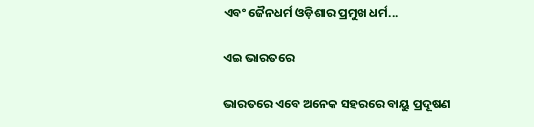ଏବଂ ଜୈନଧର୍ମ ଓଡ଼ିଶାର ପ୍ରମୁଖ ଧର୍ମ...

ଏଇ ଭାରତରେ

ଭାରତରେ ଏବେ ଅନେକ ସହରରେ ବାୟୁ ପ୍ରଦୂଷଣ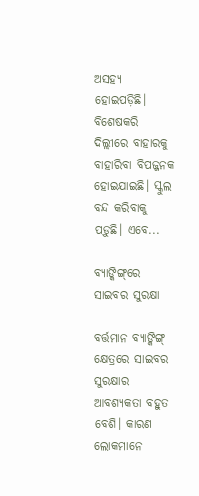ଅସହ୍ୟ ହୋଇପଡ଼ିଛି। ବିଶେଷକରି ଦିଲ୍ଲୀରେ ବାହାରକୁ ବାହାରିବା ବିପଜ୍ଜନକ ହୋଇଯାଇଛି। ସ୍କୁଲ ବନ୍ଦ କରିବାକୁ ପଡ଼ୁଛି। ଏବେ...

ବ୍ୟାଙ୍କିଙ୍ଗ୍‌ରେ ସାଇବର ସୁରକ୍ଷା

ବର୍ତ୍ତମାନ ବ୍ୟାଙ୍କିଙ୍ଗ୍‌ କ୍ଷେତ୍ରରେ ସାଇବର ସୁରକ୍ଷାର ଆବଶ୍ୟକତା ବହୁତ ବେଶି। କାରଣ ଲୋକମାନେ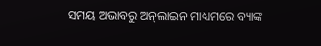ସମୟ ଅଭାବରୁ ଅନ୍‌ଲାଇନ ମାଧ୍ୟମରେ ବ୍ୟାଙ୍କ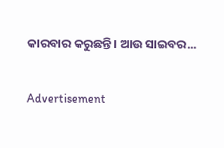କାରବାର କରୁଛନ୍ତି। ଆଉ ସାଇବର...

Advertisement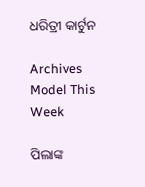ଧରିତ୍ରୀ କାର୍ଟୁନ

Archives
Model This Week

ପିଲାଙ୍କ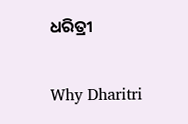ଧରିତ୍ରୀ

Why Dharitri